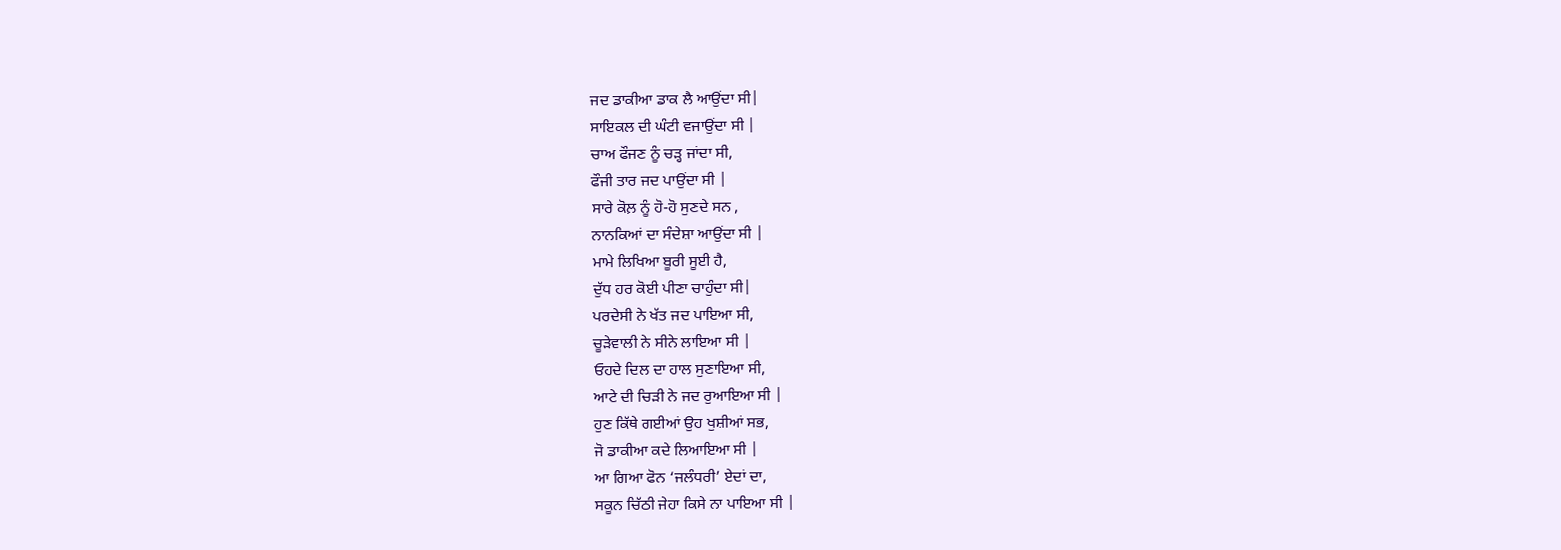ਜਦ ਡਾਕੀਆ ਡਾਕ ਲੈ ਆਉਂਦਾ ਸੀ|
ਸਾਇਕਲ ਦੀ ਘੰਟੀ ਵਜਾਉਂਦਾ ਸੀ |
ਚਾਅ ਫੌਜਣ ਨੂੰ ਚੜ੍ਹ ਜਾਂਦਾ ਸੀ,
ਫੌਜੀ ਤਾਰ ਜਦ ਪਾਉਂਦਾ ਸੀ |
ਸਾਰੇ ਕੋਲ਼ ਨੂੰ ਹੋ-ਹੋ ਸੁਣਦੇ ਸਨ ,
ਨਾਨਕਿਆਂ ਦਾ ਸੰਦੇਸ਼ਾ ਆਉਂਦਾ ਸੀ |
ਮਾਮੇ ਲਿਖਿਆ ਬੂਰੀ ਸੂਈ ਹੈ,
ਦੁੱਧ ਹਰ ਕੋਈ ਪੀਣਾ ਚਾਹੁੰਦਾ ਸੀ|
ਪਰਦੇਸੀ ਨੇ ਖੱਤ ਜਦ ਪਾਇਆ ਸੀ,
ਚੂੜੇਵਾਲੀ ਨੇ ਸੀਨੇ ਲਾਇਆ ਸੀ |
ਓਹਦੇ ਦਿਲ ਦਾ ਹਾਲ ਸੁਣਾਇਆ ਸੀ,
ਆਟੇ ਦੀ ਚਿੜੀ ਨੇ ਜਦ ਰੁਆਇਆ ਸੀ |
ਹੁਣ ਕਿੱਥੇ ਗਈਆਂ ਉਹ ਖੁਸ਼ੀਆਂ ਸਭ,
ਜੋ ਡਾਕੀਆ ਕਦੇ ਲਿਆਇਆ ਸੀ |
ਆ ਗਿਆ ਫੋਨ ‘ਜਲੰਧਰੀ’ ਏਦਾਂ ਦਾ,
ਸਕੂਨ ਚਿੱਠੀ ਜੇਹਾ ਕਿਸੇ ਨਾ ਪਾਇਆ ਸੀ |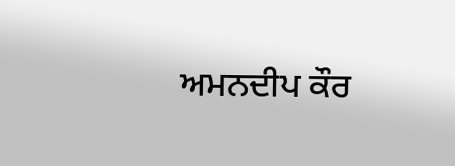ਅਮਨਦੀਪ ਕੌਰ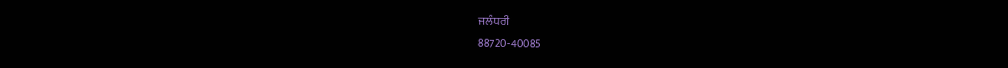ਜਲੰਧਰੀ
88720-40085